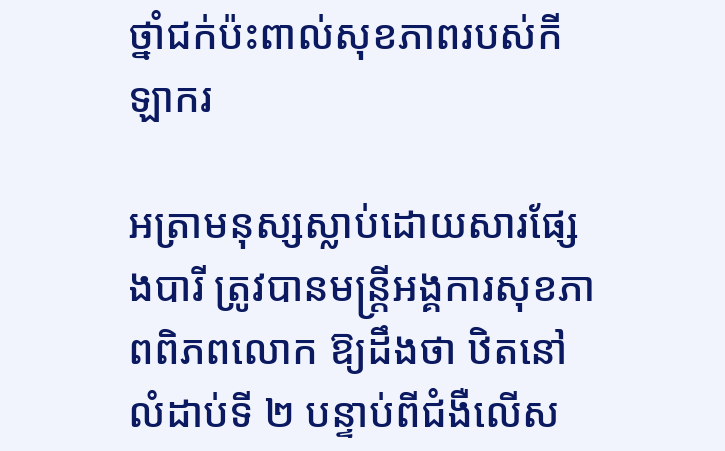ថ្នាំជក់ប៉ះពាល់សុខភាពរបស់កីឡាករ

អត្រាមនុស្សស្លាប់ដោយសារផ្សែងបារី ត្រូវបានមន្ត្រីអង្គការសុខភាពពិភពលោក ឱ្យដឹងថា ឋិតនៅលំដាប់ទី ២ បន្ទាប់ពីជំងឺលើស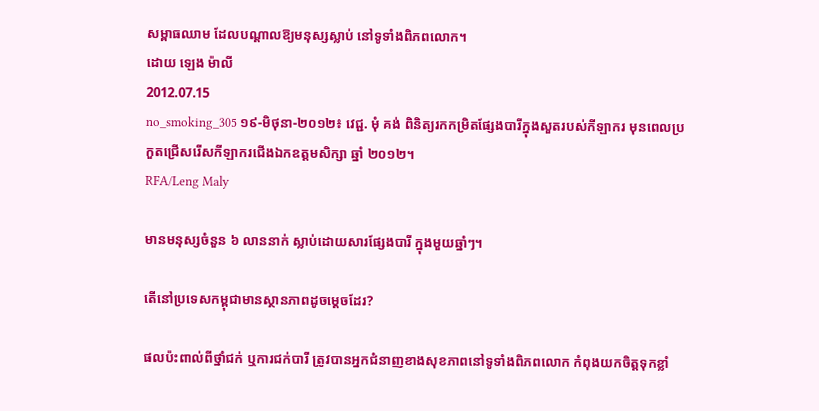សម្ពាធឈាម ដែលបណ្ដាលឱ្យមនុស្សស្លាប់ នៅទូទាំងពិភពលោក។
ដោយ ឡេង ម៉ាលី
2012.07.15
no_smoking_305 ១៩-មិថុនា-២០១២៖ វេជ្ជ. មុំ គង់ ពិនិត្យរកកម្រិតផ្សែងបារីក្នុងសួតរបស់កីឡាករ មុនពេលប្រកួតជ្រើសរើសកីឡាករជើងឯកឧត្ដមសិក្សា ឆ្នាំ ២០១២។
RFA/Leng Maly

មានមនុស្សចំនួន ៦ លាននាក់ ស្លាប់ដោយសារផ្សែងបារី ក្នុងមួយឆ្នាំៗ។

តើនៅប្រទេសកម្ពុជាមានស្ថានភាពដូចម្ដេចដែរ?

ផលប៉ះពាល់ពីថ្នាំជក់ ឬការជក់បារី ត្រូវបានអ្នកជំនាញខាងសុខភាពនៅទូទាំងពិភពលោក កំពុងយកចិត្តទុកខ្លាំ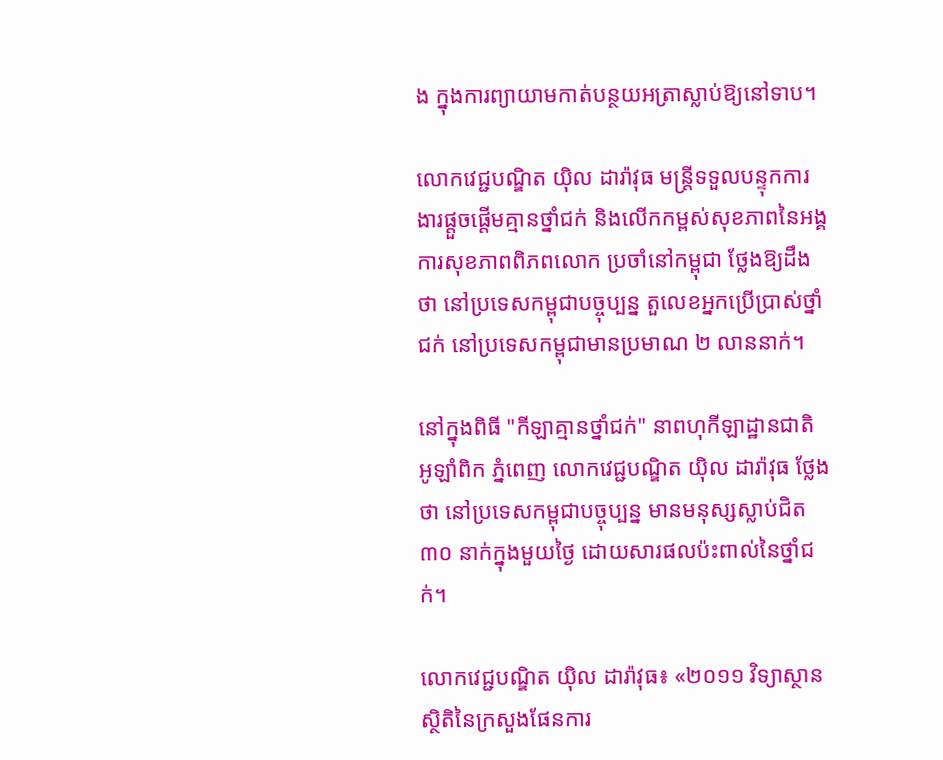ង ក្នុងការព្យាយាមកាត់បន្ថយអត្រាស្លាប់ឱ្យនៅទាប។

លោកវេជ្ជបណ្ឌិត យ៉ិល ដារ៉ាវុធ មន្ត្រីទទួលបន្ទុកការងារផ្ដួចផ្ដើមគ្មានថ្នាំជក់ និងលើកកម្ពស់សុខភាពនៃអង្គការសុខភាពពិភពលោក ប្រចាំនៅកម្ពុជា ថ្លែងឱ្យដឹងថា នៅប្រទេសកម្ពុជាបច្ចុប្បន្ន តួលេខអ្នកប្រើប្រាស់ថ្នាំជក់ នៅប្រទេសកម្ពុជាមានប្រមាណ ២ លាននាក់។

នៅក្នុងពិធី "កីឡាគ្មានថ្នាំជក់" នាពហុកីឡាដ្ឋានជាតិ អូឡាំពិក ភ្នំពេញ លោកវេជ្ជបណ្ឌិត យ៉ិល ដារ៉ាវុធ ថ្លែងថា នៅប្រទេសកម្ពុជាបច្ចុប្បន្ន មានមនុស្សស្លាប់ជិត ៣០ នាក់ក្នុងមួយថ្ងៃ ដោយសារផលប៉ះពាល់នៃថ្នាំជក់។

លោកវេជ្ជបណ្ឌិត យ៉ិល ដារ៉ាវុធ៖ «២០១១ វិទ្យាស្ថានស្ថិតិនៃក្រសួងផែនការ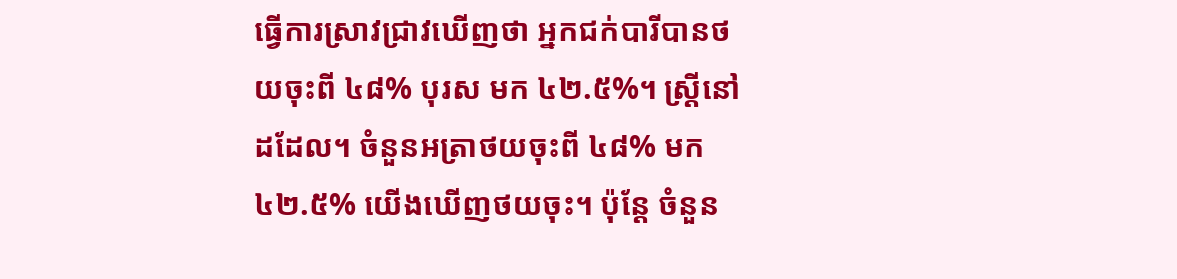ធ្វើការស្រាវជ្រាវឃើញថា អ្នកជក់បារីបានថយចុះពី ៤៨% បុរស មក ៤២.៥%។ ស្ត្រីនៅដដែល។ ចំនួនអត្រាថយចុះពី ៤៨% មក ៤២.៥% យើងឃើញថយចុះ។ ប៉ុន្តែ ចំនួន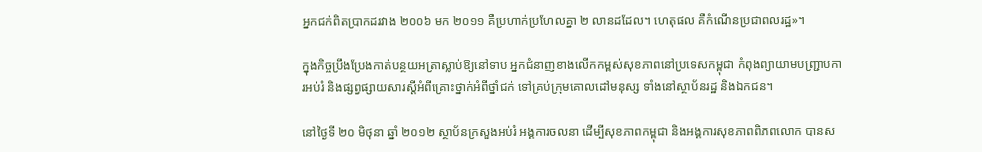អ្នកជក់ពិតប្រាកដរវាង ២០០៦ មក ២០១១ គឺប្រហាក់ប្រហែលគ្នា ២ លានដដែល។ ហេតុផល គឺកំណើនប្រជាពលរដ្ឋ»។

ក្នុងកិច្ចប្រឹងប្រែងកាត់បន្ថយអត្រាស្លាប់ឱ្យនៅទាប អ្នកជំនាញខាងលើកកម្ពស់សុខភាពនៅប្រទេសកម្ពុជា កំពុងព្យាយាមបញ្ជ្រាបការអប់រំ និងផ្សព្វផ្សាយសារស្ដីអំពីគ្រោះថ្នាក់អំពីថ្នាំជក់ ទៅគ្រប់ក្រុមគោលដៅមនុស្ស ទាំងនៅស្ថាប័នរដ្ឋ និងឯកជន។

នៅថ្ងៃទី ២០ មិថុនា ឆ្នាំ ២០១២ ស្ថាប័នក្រសួងអប់រំ អង្គការចលនា ដើម្បីសុខភាពកម្ពុជា និងអង្គការសុខភាពពិភពលោក បានស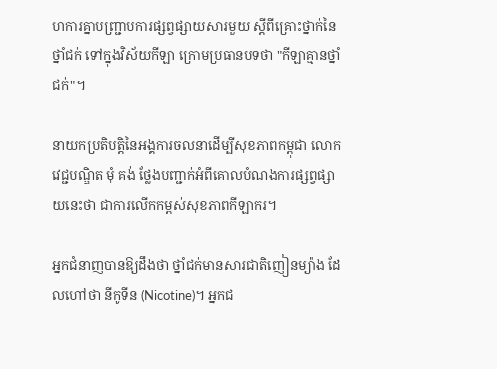ហការគ្នាបញ្ជ្រាបការផ្សព្វផ្សាយសារមួយ ស្ដីពីគ្រោះថ្នាក់នៃថ្នាំជក់ ទៅក្នុងវិស័យកីឡា ក្រោមប្រធានបទថា "កីឡាគ្មានថ្នាំជក់"។

នាយកប្រតិបត្តិនៃអង្គការចលនាដើម្បីសុខភាពកម្ពុជា លោកវេជ្ជបណ្ឌិត មុំ គង់ ថ្លែងបញ្ជាក់អំពីគោលបំណងការផ្សព្វផ្សាយនេះថា ជាការលើកកម្ពស់សុខភាពកីឡាករ។

អ្នកជំនាញបានឱ្យដឹងថា ថ្នាំជក់មានសារជាតិញៀនម្យ៉ាង ដែលហៅថា នីកូទីន (Nicotine)។ អ្នកជ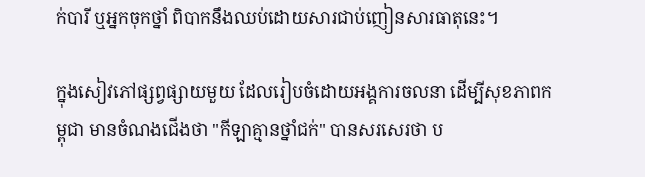ក់បារី ឬអ្នកចុកថ្នាំ ពិបាកនឹងឈប់ដោយសារជាប់ញៀនសារធាតុនេះ។

ក្នុងសៀវភៅផ្សព្វផ្សាយមួយ ដែលរៀបចំដោយអង្គការចលនា ដើម្បីសុខភាពកម្ពុជា មានចំណងជើងថា "កីឡាគ្មានថ្នាំជក់" បានសរសេរថា ប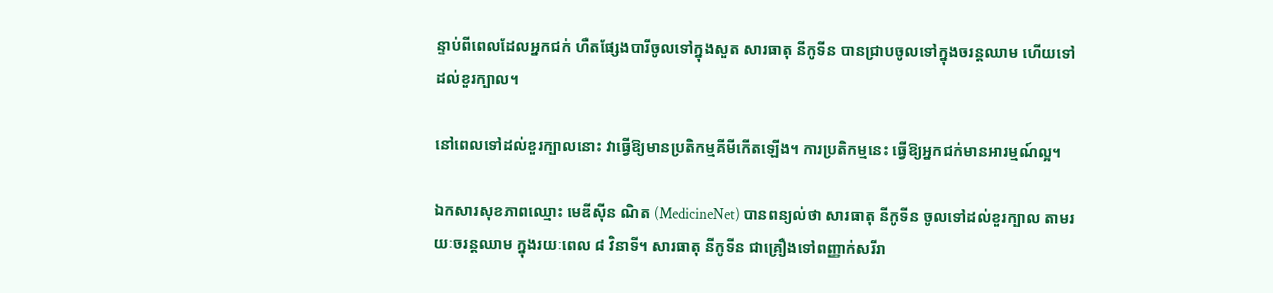ន្ទាប់ពីពេលដែលអ្នកជក់ ហឺតផ្សែងបារីចូលទៅក្នុងសួត សារធាតុ នីកូទីន បានជ្រាបចូលទៅក្នុងចរន្តឈាម ហើយទៅដល់ខួរក្បាល។

នៅពេលទៅដល់ខួរក្បាលនោះ វាធ្វើឱ្យមានប្រតិកម្មគីមីកើតឡើង។ ការប្រតិកម្មនេះ ធ្វើឱ្យអ្នកជក់មានអារម្មណ៍ល្អ។

ឯកសារសុខភាពឈ្មោះ មេឌីស៊ីន ណិត (MedicineNet) បានពន្យល់ថា សារធាតុ នីកូទីន ចូលទៅដល់ខួរក្បាល តាមរយៈចរន្តឈាម ក្នុងរយៈពេល ៨ វិនាទី។ សារធាតុ នីកូទីន ជាគ្រឿងទៅពញ្ញាក់សរីរា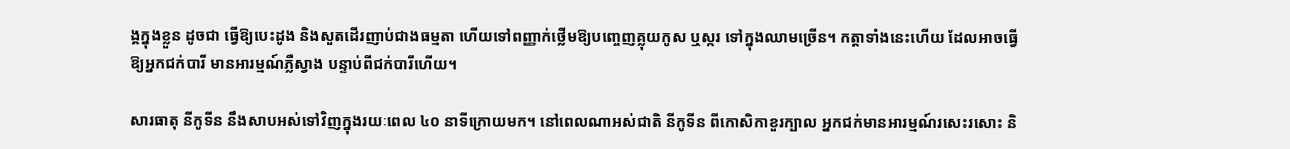ង្គក្នុងខ្លួន ដូចជា ធ្វើឱ្យបេះដូង និងសួតដើរញាប់ជាងធម្មតា ហើយទៅពញ្ញាក់ថ្លើមឱ្យបញ្ចេញគ្លុយកូស ឬស្ករ ទៅក្នុងឈាមច្រើន។ កត្តាទាំងនេះហើយ ដែលអាចធ្វើឱ្យអ្នកជក់បារី មានអារម្មណ៍ភ្លឺស្វាង បន្ទាប់ពីជក់បារីហើយ។

សារធាតុ នីកូទីន នឹងសាបអស់ទៅវិញក្នុងរយៈពេល ៤០ នាទីក្រោយមក។ នៅពេលណាអស់ជាតិ នីកូទីន ពីកោសិកាខួរក្បាល អ្នកជក់មានអារម្មណ៍រសេះរសោះ និ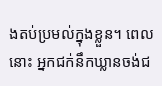ងតប់ប្រមល់ក្នុងខ្លួន។ ពេលនោះ អ្នកជក់នឹកឃ្លានចង់ជ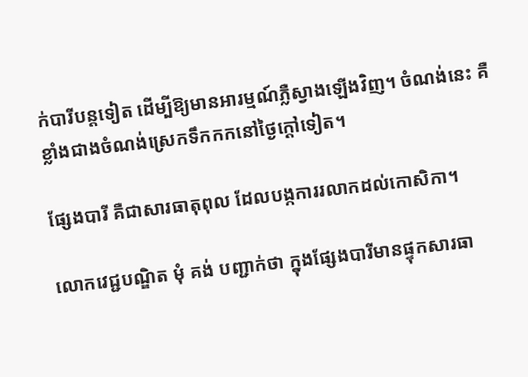ក់បារីបន្តទៀត ដើម្បីឱ្យមានអារម្មណ៍ភ្លឺស្វាងឡើងវិញ។ ចំណង់នេះ គឺខ្លាំងជាងចំណង់ស្រេកទឹកកកនៅថ្ងៃក្ដៅទៀត។

ផ្សែងបារី គឺជាសារធាតុពុល ដែលបង្កការរលាកដល់កោសិកា។

លោកវេជ្ជបណ្ឌិត មុំ គង់ បញ្ជាក់ថា ក្នុងផ្សែងបារីមានផ្ទុកសារធា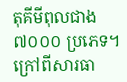តុគីមីពុលជាង ៧០០០ ប្រភេទ។ ក្រៅពីសារធា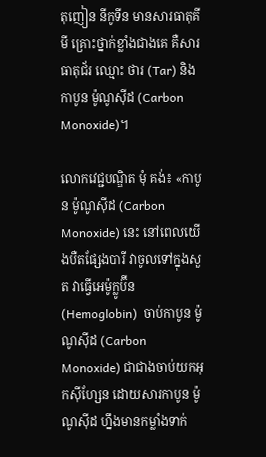តុញៀន នីកូទីន មានសារធាតុគីមី គ្រោះថ្នាក់ខ្លាំងជាងគេ គឺសារធាតុជ័រ ឈ្មោះ ថារ (Tar) និងកាបូន ម៉ូណូស៊ីដ (Carbon Monoxide)។

លោកវេជ្ជបណ្ឌិត មុំ គង់៖ «កាបូន ម៉ូណូស៊ីដ (Carbon Monoxide) នេះ នៅពេលយើងបឺតផ្សែងបារី វាចូលទៅក្នុងសួត វាធ្វើអេម៉ូក្លូប៊ីន (Hemoglobin)  ចាប់កាបូន ម៉ូណូស៊ីដ (Carbon Monoxide) ជាជាងចាប់យកអុកស៊ីហ្សែន ដោយសារកាបូន ម៉ូណូស៊ីដ ហ្នឹងមានកម្លាំងទាក់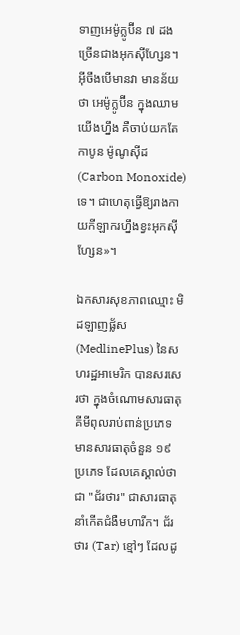ទាញអេម៉ូក្លូប៊ីន ៧ ដង ច្រើនជាងអុកស៊ីហ្សែន។ អ៊ីចឹងបើមានវា មានន័យថា អេម៉ូក្លូប៊ីន ក្នុងឈាមយើងហ្នឹង គឺចាប់យកតែកាបូន ម៉ូណូស៊ីដ (Carbon Monoxide) ទេ។ ជាហេតុធ្វើឱ្យរាងកាយកីឡាករហ្នឹងខ្វះអុកស៊ីហ្សែន»។

ឯកសារសុខភាពឈ្មោះ មិដឡាញផ្ល័ស (MedlinePlus) នៃសហរដ្ឋអាមេរិក បានសរសេរថា ក្នុងចំណោមសារធាតុគីមីពុលរាប់ពាន់ប្រភេទ មានសារធាតុចំនួន ១៩ ប្រភេទ ដែលគេស្គាល់ថា ជា "ជ័រថារ" ជាសារធាតុនាំកើតជំងឺមហារីក។ ជ័រថារ (Tar) ខ្មៅៗ ដែលដូ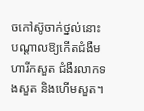ចកៅស៊ូចាក់ថ្នល់នោះ បណ្ដាលឱ្យកើតជំងឺមហារីកសួត ជំងឺរលាកទងសួត និងហើមសួត។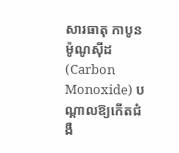សារធាតុ កាបូន ម៉ូណូស៊ីដ (Carbon Monoxide) បណ្ដាលឱ្យកើតជំងឺ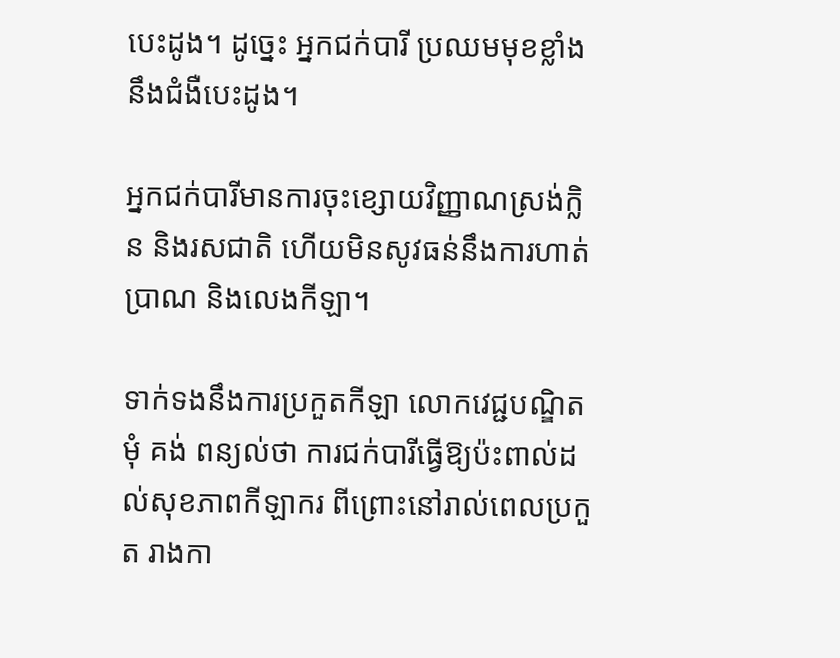បេះដូង។ ដូច្នេះ អ្នកជក់បារី ប្រឈមមុខខ្លាំងនឹងជំងឺបេះដូង។

អ្នកជក់បារីមានការចុះខ្សោយវិញ្ញាណស្រង់ក្លិន និងរសជាតិ ហើយមិនសូវធន់នឹងការហាត់ប្រាណ និងលេងកីឡា។

ទាក់ទងនឹងការប្រកួតកីឡា លោកវេជ្ជបណ្ឌិត មុំ គង់ ពន្យល់ថា ការជក់បារីធ្វើឱ្យប៉ះពាល់ដល់សុខភាពកីឡាករ ពីព្រោះនៅរាល់ពេលប្រកួត រាងកា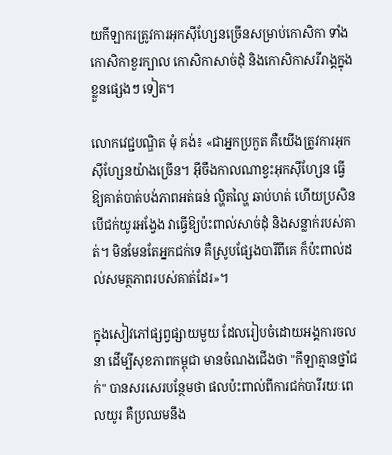យកីឡាករត្រូវការអុកស៊ីហ្សែនច្រើនសម្រាប់កោសិកា ទាំងកោសិកាខួរក្បាល កោសិកាសាច់ដុំ និងកោសិកាសរីរាង្គក្នុងខ្លួនផ្សេងៗ ទៀត។

លោកវេជ្ជបណ្ឌិត មុំ គង់៖ «ជាអ្នកប្រកួត គឺយើងត្រូវការអុកស៊ីហ្សែនយ៉ាងច្រើន។ អ៊ីចឹងកាលណាខ្វះអុកស៊ីហ្សែន ធ្វើឱ្យគាត់បាត់បង់ភាពអត់ធន់ ល្ហិតល្ហៃ ឆាប់ហត់ ហើយប្រសិនបើជក់យូរអង្វែង វាធ្វើឱ្យប៉ះពាល់សាច់ដុំ និងសន្លាក់របស់គាត់។ មិនមែនតែអ្នកជក់ទេ គឺស្រូបផ្សែងបារីពីគេ ក៏ប៉ះពាល់ដល់សមត្ថភាពរបស់គាត់ដែរ»។

ក្នុងសៀវភៅផ្សព្វផ្សាយមួយ ដែលរៀបចំដោយអង្គការចលនា ដើម្បីសុខភាពកម្ពុជា មានចំណងជើងថា "កីឡាគ្មានថ្នាំជក់" បានសរសេរបន្ថែមថា ផលប៉ះពាល់ពីការជក់បារីរយៈពេលយូរ គឺប្រឈមនឹង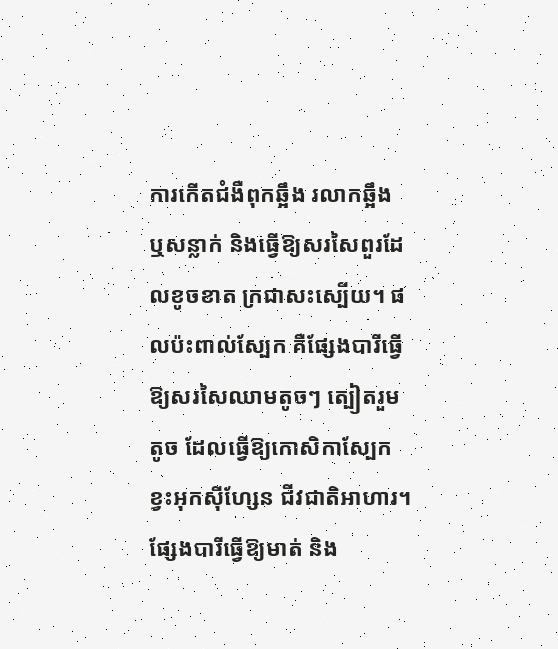ការកើតជំងឺពុកឆ្អឹង រលាកឆ្អឹង ឬសន្លាក់ និងធ្វើឱ្យសរសៃពួរដែលខូចខាត ក្រជាសះស្បើយ។ ផលប៉ះពាល់ស្បែក គឺផ្សែងបារីធ្វើឱ្យសរសៃឈាមតូចៗ ត្បៀតរួមតូច ដែលធ្វើឱ្យកោសិកាស្បែកខ្វះអុកស៊ីហ្សែន ជីវជាតិអាហារ។ ផ្សែងបារីធ្វើឱ្យមាត់ និង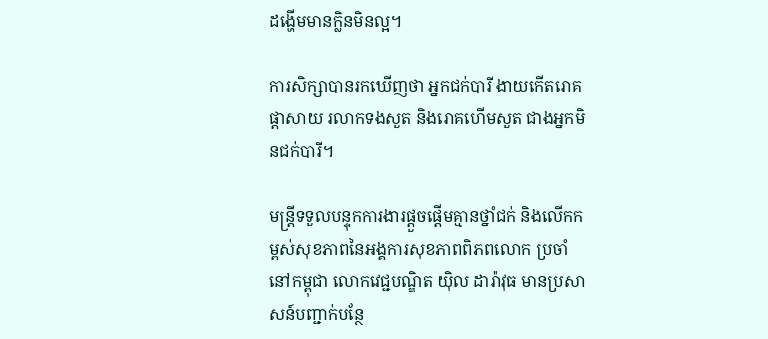ដង្ហើមមានក្លិនមិនល្អ។

ការសិក្សាបានរកឃើញថា អ្នកជក់បារី ងាយកើតរោគផ្ដាសាយ រលាកទងសួត និងរោគហើមសួត ជាងអ្នកមិនជក់បារី។

មន្ត្រីទទួលបន្ទុកការងារផ្ដួចផ្ដើមគ្មានថ្នាំជក់ និងលើកកម្ពស់សុខភាពនៃអង្គការសុខភាពពិភពលោក ប្រចាំនៅកម្ពុជា លោកវេជ្ជបណ្ឌិត យ៉ិល ដារ៉ាវុធ មានប្រសាសន៍បញ្ជាក់បន្ថែ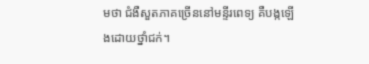មថា ជំងឺសួតភាគច្រើននៅមន្ទីរពេទ្យ គឺបង្កឡើងដោយថ្នាំជក់។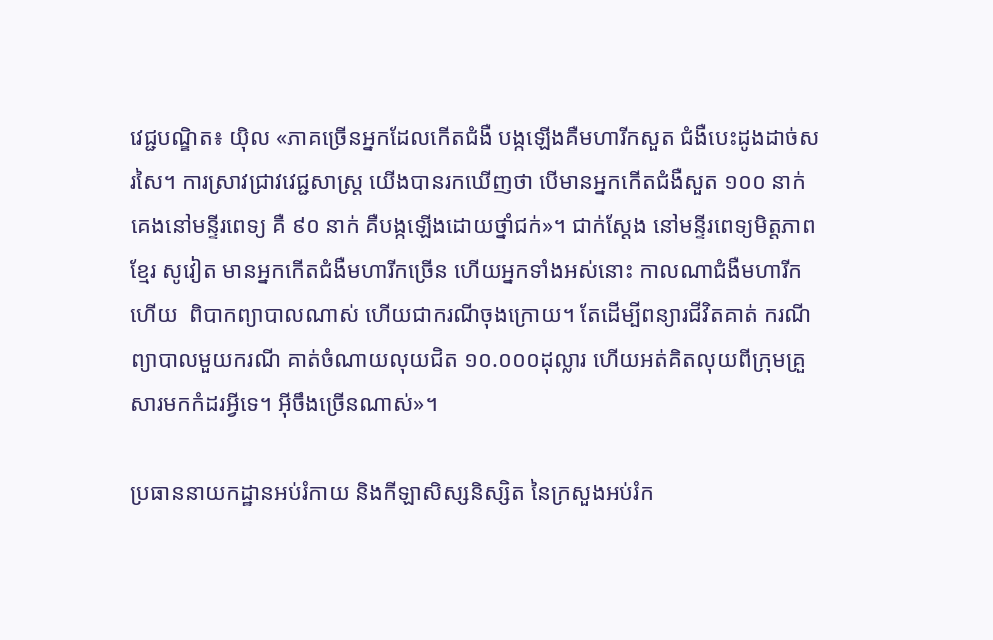វេជ្ជបណ្ឌិត៖ យ៉ិល «ភាគច្រើនអ្នកដែលកើតជំងឺ បង្កឡើងគឺមហារីកសួត ជំងឺបេះដូងដាច់សរសៃ។ ការស្រាវជ្រាវវេជ្ជសាស្ត្រ យើងបានរកឃើញថា បើមានអ្នកកើតជំងឺសួត ១០០ នាក់ គេងនៅមន្ទីរពេទ្យ គឺ ៩០ នាក់ គឺបង្កឡើងដោយថ្នាំជក់»។ ជាក់ស្ដែង នៅមន្ទីរពេទ្យមិត្តភាពខ្មែរ សូវៀត មានអ្នកកើតជំងឺមហារីកច្រើន ហើយអ្នកទាំងអស់នោះ កាលណាជំងឺមហារីកហើយ  ពិបាកព្យាបាលណាស់ ហើយជាករណីចុងក្រោយ។ តែដើម្បីពន្យារជីវិតគាត់ ករណីព្យាបាលមួយករណី គាត់ចំណាយលុយជិត ១០.០០០ដុល្លារ ហើយអត់គិតលុយពីក្រុមគ្រួសារមកកំដរអ្វីទេ។ អ៊ីចឹងច្រើនណាស់»។

ប្រធាននាយកដ្ឋានអប់រំកាយ និងកីឡាសិស្សនិស្សិត នៃក្រសួងអប់រំក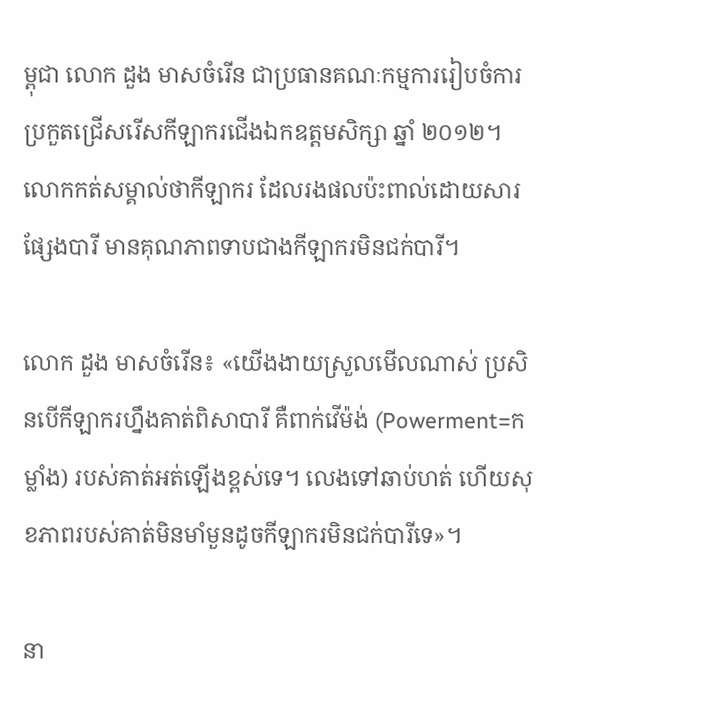ម្ពុជា លោក ដួង មាសចំរើន ជាប្រធានគណៈកម្មការរៀបចំការប្រកួតជ្រើសរើសកីឡាករជើងឯកឧត្ដមសិក្សា ឆ្នាំ ២០១២។ លោកកត់សម្គាល់ថាកីឡាករ ដែលរងផលប៉ះពាល់ដោយសារផ្សែងបារី មានគុណភាពទាបជាងកីឡាករមិនជក់បារី។

លោក ដួង មាសចំរើន៖ «យើងងាយស្រួលមើលណាស់ ប្រសិនបើកីឡាករហ្នឹងគាត់ពិសាបារី គឺពាក់វើម៉ង់ (Powerment=កម្លាំង) របស់គាត់អត់ឡើងខ្ពស់ទេ។ លេងទៅឆាប់ហត់ ហើយសុខភាពរបស់គាត់មិនមាំមួនដូចកីឡាករមិនជក់បារីទេ»។

នា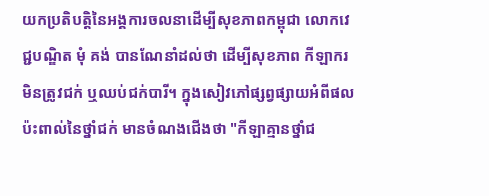យកប្រតិបត្តិនៃអង្គការចលនាដើម្បីសុខភាពកម្ពុជា លោកវេជ្ជបណ្ឌិត មុំ គង់ បានណែនាំដល់ថា ដើម្បីសុខភាព កីឡាករមិនត្រូវជក់ ឬឈប់ជក់បារី។ ក្នុងសៀវភៅផ្សព្វផ្សាយអំពីផលប៉ះពាល់នៃថ្នាំជក់ មានចំណងជើងថា "កីឡាគ្មានថ្នាំជ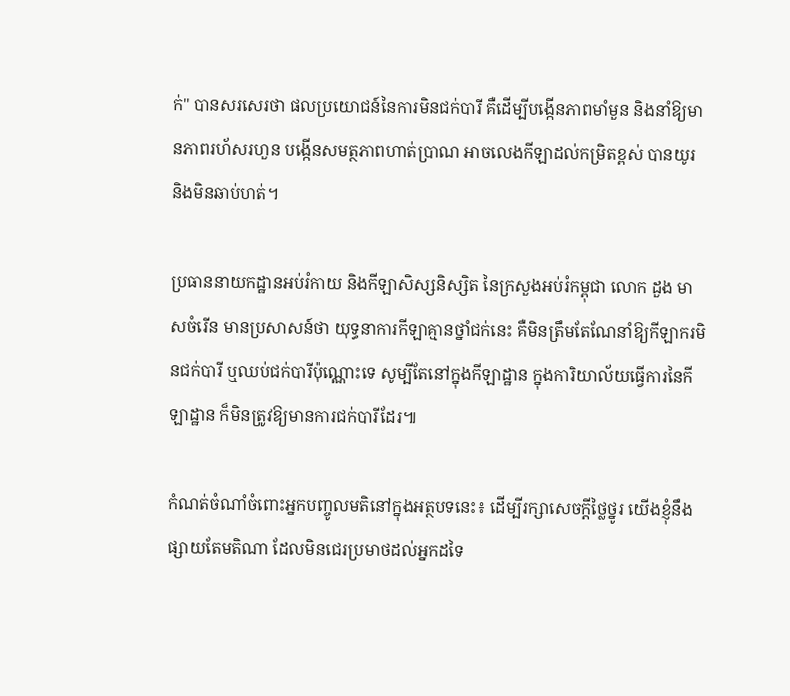ក់" បានសរសេរថា ផលប្រយោជន៍នៃការមិនជក់បារី គឺដើម្បីបង្កើនភាពមាំមួន និងនាំឱ្យមានភាពរហ័សរហួន បង្កើនសមត្ថភាពហាត់ប្រាណ អាចលេងកីឡាដល់កម្រិតខ្ពស់ បានយូរ និងមិនឆាប់ហត់។

ប្រធាននាយកដ្ឋានអប់រំកាយ និងកីឡាសិស្សនិស្សិត នៃក្រសួងអប់រំកម្ពុជា លោក ដួង មាសចំរើន មានប្រសាសន៍ថា យុទ្ធនាការកីឡាគ្មានថ្នាំជក់នេះ គឺមិនត្រឹមតែណែនាំឱ្យកីឡាករមិនជក់បារី ឬឈប់ជក់បារីប៉ុណ្ណោះទេ សូម្បីតែនៅក្នុងកីឡាដ្ឋាន ក្នុងការិយាល័យធ្វើការនៃកីឡាដ្ឋាន ក៏មិនត្រូវឱ្យមានការជក់បារីដែរ៕

កំណត់ចំណាំចំពោះអ្នកបញ្ចូលមតិនៅក្នុងអត្ថបទនេះ៖ ដើម្បីរក្សាសេចក្ដីថ្លៃថ្នូរ យើងខ្ញុំនឹងផ្សាយតែមតិណា ដែលមិនជេរប្រមាថដល់អ្នកដទៃ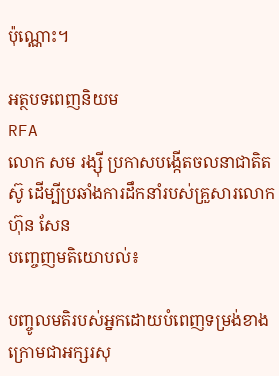ប៉ុណ្ណោះ។

អត្ថបទពេញនិយម
RFA
លោក សម រង្ស៊ី ប្រកាសបង្កើតចលនាជាតិតស៊ូ ដើម្បីប្រឆាំងការដឹកនាំរបស់គ្រួសារលោក ហ៊ុន សែន
បញ្ចេញមតិយោបល់៖

បញ្ចូលមតិរបស់អ្នកដោយបំពេញទម្រង់ខាងក្រោមជាអក្សរសុ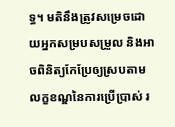ទ្ធ។ មតិនឹងត្រូវសម្រេចដោយអ្នកសម្របសម្រួល និងអាចពិនិត្យកែប្រែឲ្យស្របតាម លក្ខខណ្ឌនៃការប្រើប្រាស់ រ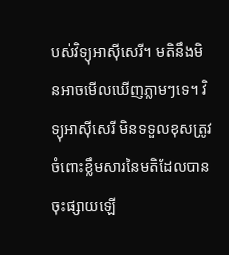បស់វិទ្យុអាស៊ីសេរី។ មតិនឹងមិនអាចមើលឃើញភ្លាមៗទេ។ វិទ្យុអាស៊ីសេរី មិនទទួលខុសត្រូវចំពោះខ្លឹមសារនៃមតិដែលបានចុះផ្សាយឡើ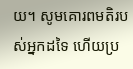យ។ សូមគោរពមតិរបស់អ្នកដទៃ ហើយប្រ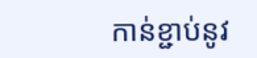កាន់ខ្ជាប់នូវ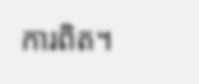ការពិត។